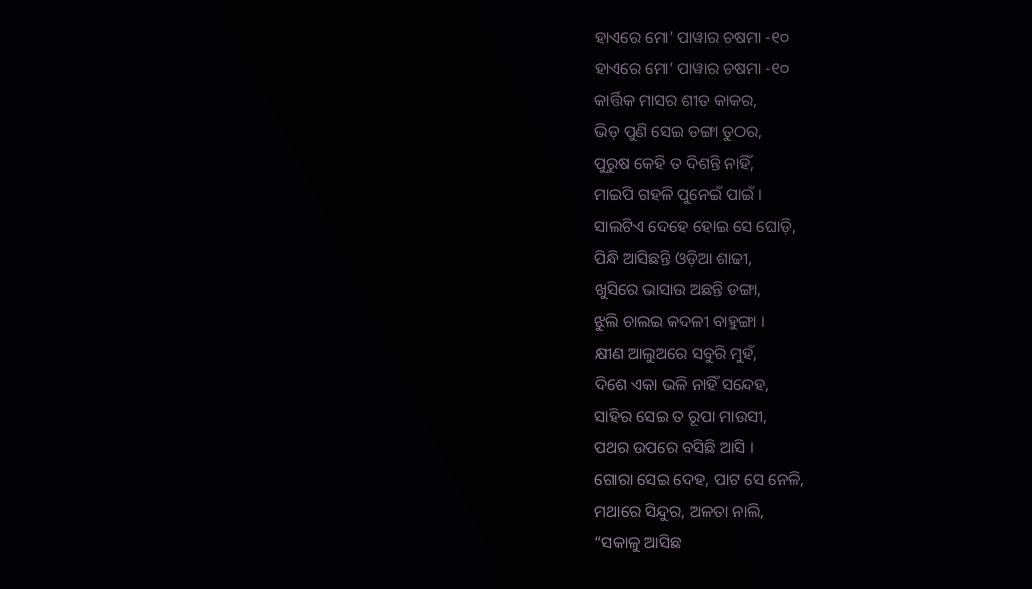ହାଏରେ ମୋ’ ପାୱାର ଚଷମା -୧୦
ହାଏରେ ମୋ’ ପାୱାର ଚଷମା -୧୦
କାର୍ତ୍ତିକ ମାସର ଶୀତ କାକର,
ଭିଡ଼ ପୁଣି ସେଇ ଡଙ୍ଗା ତୁଠର,
ପୁରୁଷ କେହି ତ ଦିଶନ୍ତି ନାହିଁ,
ମାଇପି ଗହଳି ପୁନେଇଁ ପାଇଁ ।
ସାଲଟିଏ ଦେହେ ହୋଇ ସେ ଘୋଡ଼ି,
ପିନ୍ଧି ଆସିଛନ୍ତି ଓଡ଼ିଆ ଶାଢୀ,
ଖୁସିରେ ଭାସାଉ ଅଛନ୍ତି ଡଙ୍ଗା,
ଝୁଲି ଚାଲଇ କଦଳୀ ବାହୁଙ୍ଗା ।
କ୍ଷୀଣ ଆଲୁଅରେ ସବୁରି ମୁହଁ,
ଦିଶେ ଏକା ଭଳି ନାହିଁ ସନ୍ଦେହ,
ସାହିର ସେଇ ତ ରୂପା ମାଉସୀ,
ପଥର ଉପରେ ବସିଛି ଆସି ।
ଗୋରା ସେଇ ଦେହ, ପାଟ ସେ ନେଳି,
ମଥାରେ ସିନ୍ଦୁର, ଅଳତା ନାଲି,
“ସକାଳୁ ଆସିଛ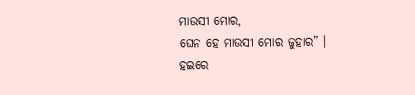ମାଉସୀ ମୋର,
ଘେନ ହେ ମାଉସୀ ମୋର ଜୁହାର” ।
ହଇରେ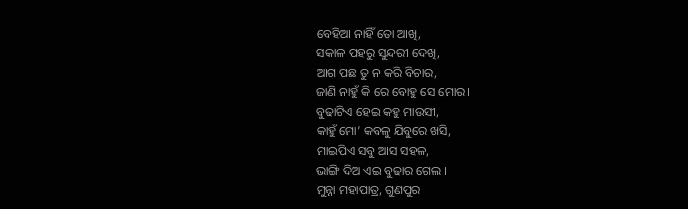ବେହିଆ ନାହିଁ ତୋ ଆଖି,
ସକାଳ ପହରୁ ସୁନ୍ଦରୀ ଦେଖି,
ଆଗ ପଛ ତୁ ନ କରି ବିଚାର,
ଜାଣି ନାହୁଁ କି ରେ ବୋହୁ ସେ ମୋର।
ବୁଢାଟିଏ ହେଇ କହୁ ମାଉସୀ,
କାହୁଁ ମୋ’ କବଳୁ ଯିବୁରେ ଖସି,
ମାଇପିଏ ସବୁ ଆସ ସହଳ,
ଭାଙ୍ଗି ଦିଅ ଏଇ ବୁଢାର ଗେଲ ।
ମୁନ୍ନା ମହାପାତ୍ର, ଗୁଣପୁର